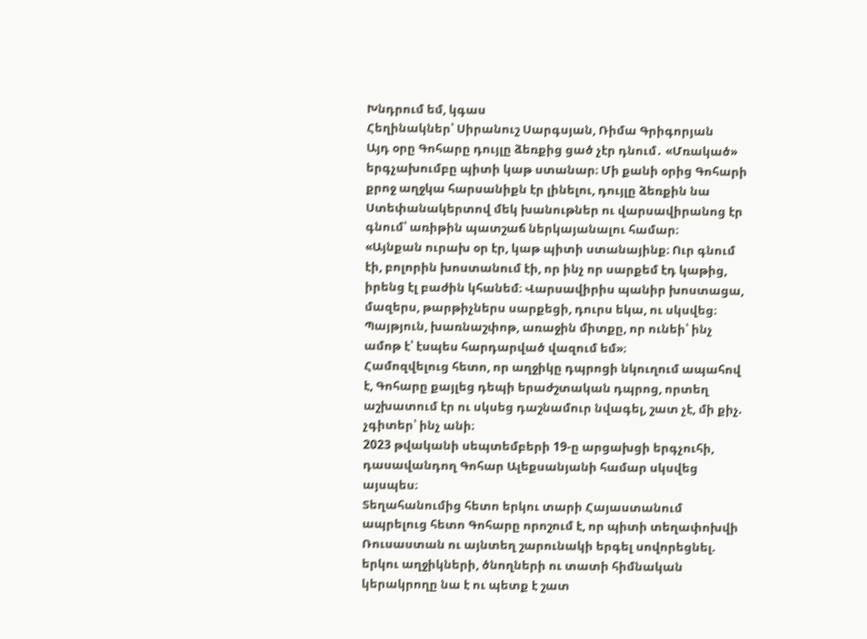Խնդրում եմ, կգաս
Հեղինակներ՝ Սիրանուշ Սարգսյան, Ռիմա Գրիգորյան
Այդ օրը Գոհարը դույլը ձեռքից ցած չէր դնում․ «Մռակած» երգչախումբը պիտի կաթ ստանար։ Մի քանի օրից Գոհարի քրոջ աղջկա հարսանիքն էր լինելու, դույլը ձեռքին նա Ստեփանակերտով մեկ խանութներ ու վարսավիրանոց էր գնում՝ առիթին պատշաճ ներկայանալու համար։
«Այնքան ուրախ օր էր, կաթ պիտի ստանայինք։ Ուր գնում էի, բոլորին խոստանում էի, որ ինչ որ սարքեմ էդ կաթից, իրենց էլ բաժին կհանեմ։ Վարսավիրիս պանիր խոստացա, մազերս, թարթիչներս սարքեցի, դուրս եկա, ու սկսվեց։ Պայթյուն, խառնաշփոթ, առաջին միտքը, որ ունեի՝ ինչ ամոթ է՝ էսպես հարդարված վազում եմ»։
Համոզվելուց հետո, որ աղջիկը դպրոցի նկուղում ապահով է, Գոհարը քայլեց դեպի երաժշտական դպրոց, որտեղ աշխատում էր ու սկսեց դաշնամուր նվագել, շատ չէ, մի քիչ. չգիտեր՝ ինչ անի։
2023 թվականի սեպտեմբերի 19-ը արցախցի երգչուհի, դասավանդող Գոհար Ալեքսանյանի համար սկսվեց այսպես։
Տեղահանումից հետո երկու տարի Հայաստանում ապրելուց հետո Գոհարը որոշում է, որ պիտի տեղափոխվի Ռուսաստան ու այնտեղ շարունակի երգել սովորեցնել. երկու աղջիկների, ծնողների ու տատի հիմնական կերակրողը նա է ու պետք է շատ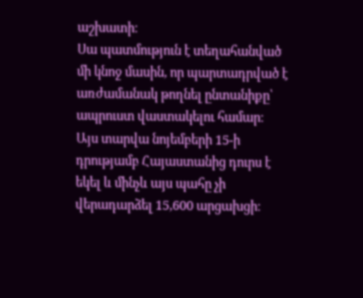աշխատի։
Սա պատմություն է տեղահանված մի կնոջ մասին, որ պարտադրված է առժամանակ թողնել ընտանիքը՝ ապրուստ վաստակելու համար։
Այս տարվա նոյեմբերի 15-ի դրությամբ Հայաստանից դուրս է եկել և մինչև այս պահը չի վերադարձել 15,600 արցախցի։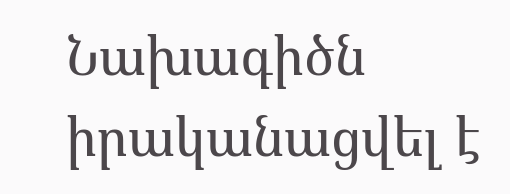Նախագիծն իրականացվել է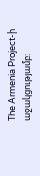The Armenia Project-ի աջակցությամբ: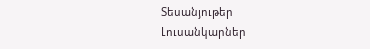Տեսանյութեր
Լուսանկարներ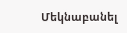Մեկնաբանել